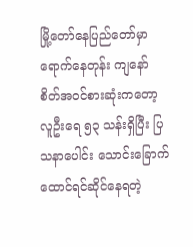မြို့တော်နေပြည်တော်မှာ ရောက်နေတုန်း ကျနော် စိတ်အဝင်စားဆုံးကတော့ လူဦးရေ ၅၃ သန်းရှိပြီး ပြသနာပေါင်း သောင်းခြောက်ထောင်ရင်ဆိုင်နေရတဲ့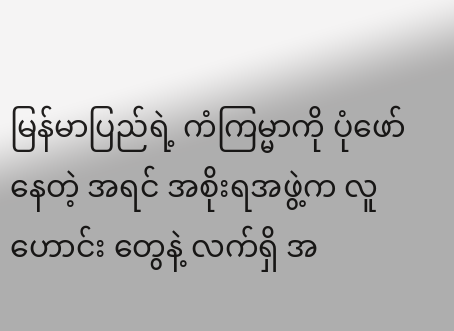မြန်မာပြည်ရဲ့ ကံကြမ္မာကို ပုံဖော်နေတဲ့ အရင် အစိုးရအဖွဲ့က လူဟောင်း တွေနဲ့ လက်ရှိ အ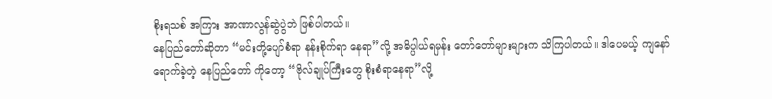စိုးရသစ် အကြား အာဏာလွန်ဆွဲပွဲဘဲ ဖြစ်ပါတယ်။
နေပြည်တော်ဆိုတာ “မင်းတို့ပျော်စံရာ နန်းစိုက်ရာ နေရာ”လို့ အဓိပ္ပါယ်ရမှန်း တော်တော်များများက သိကြပါတယ်။ ဒါပေမယ့် ကျနော် ရောက်ခဲ့တဲ့ နေပြည်တော် ကိုတော့ “ဗိုလ်ချုပ်ကြီးတွေ စိုးစံရာနေရာ”လို့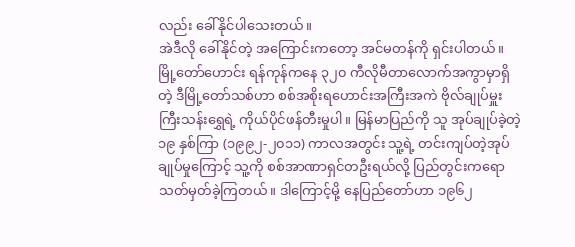လည်း ခေါ်နိုင်ပါသေးတယ်။
အဲဒီလို ခေါ်နိုင်တဲ့ အကြောင်းကတော့ အင်မတန်ကို ရှင်းပါတယ်။ မြို့တော်ဟောင်း ရန်ကုန်ကနေ ၃၂၀ ကီလိုမီတာလောက်အကွာမှာရှိတဲ့ ဒီမြို့တော်သစ်ဟာ စစ်အစိုးရဟောင်းအကြီးအကဲ ဗိုလ်ချုပ်မှူးကြီးသန်းရွှေရဲ့ ကိုယ်ပိုင်ဖန်တီးမှုပါ။ မြန်မာပြည်ကို သူ အုပ်ချုပ်ခဲ့တဲ့ ၁၉ နှစ်ကြာ (၁၉၉၂-၂၀၁၁) ကာလအတွင်း သူ့ရဲ့ တင်းကျပ်တဲ့အုပ်ချုပ်မှုကြောင့် သူ့ကို စစ်အာဏာရှင်တဦးရယ်လို့ ပြည်တွင်းကရော သတ်မှတ်ခဲ့ကြတယ်။ ဒါကြောင့်မို့ နေပြည်တော်ဟာ ၁၉၆၂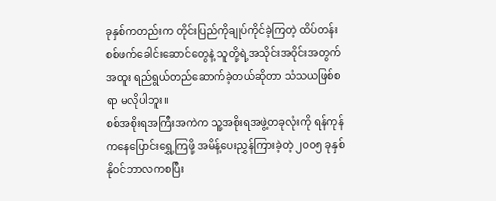ခုနှစ်ကတည်းက တိုင်းပြည်ကိုချုပ်ကိုင်ခဲ့ကြတဲ့ ထိပ်တန်းစစ်ဖက်ခေါင်းဆောင်တွေနဲ့ သူတို့ရဲ့အသိုင်းအဝိုင်းအတွက် အထူး ရည်ရွယ်တည်ဆောက်ခဲ့တယ်ဆိုတာ သံသယဖြစ်စရာ မလိုပါဘူး။
စစ်အစိုးရအကြီးအကဲက သူ့အစိုးရအဖွဲ့တခုလုံးကို ရန်ကုန်ကနေပြောင်းရွှေ့ကြဖို့ အမိန့်ပေးညွှန်ကြားခဲ့တဲ့ ၂၀၀၅ ခုနှစ် နိုဝင်ဘာလကစပြီး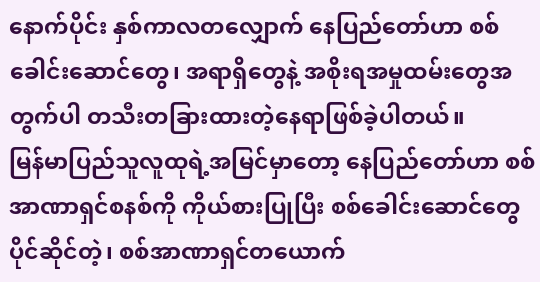နောက်ပိုင်း နှစ်ကာလတလျှောက် နေပြည်တော်ဟာ စစ်ခေါင်းဆောင်တွေ၊ အရာရှိတွေနဲ့ အစိုးရအမှုထမ်းတွေအတွက်ပါ တသီးတခြားထားတဲ့နေရာဖြစ်ခဲ့ပါတယ်။
မြန်မာပြည်သူလူထုရဲ့အမြင်မှာတော့ နေပြည်တော်ဟာ စစ်အာဏာရှင်စနစ်ကို ကိုယ်စားပြုပြီး စစ်ခေါင်းဆောင်တွေပိုင်ဆိုင်တဲ့၊ စစ်အာဏာရှင်တယောက်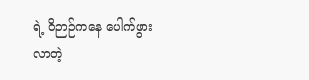ရဲ့ ဝိဉာဉ်ကနေ ပေါက်ဖွားလာတဲ့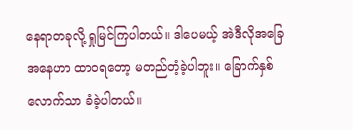နေရာတခုလို့ ရှုမြင်ကြပါတယ်။ ဒါပေမယ့် အဲဒီလိုအခြေအနေဟာ ထာဝရတော့ မတည်တံ့ခဲ့ပါဘူး။ ခြောက်နှစ်လောက်သာ ခံခဲ့ပါတယ်။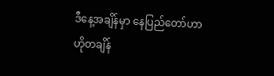ဒီနေ့အချိန်မှာ နေပြည်တော်ဟာ ဟိုတချိန်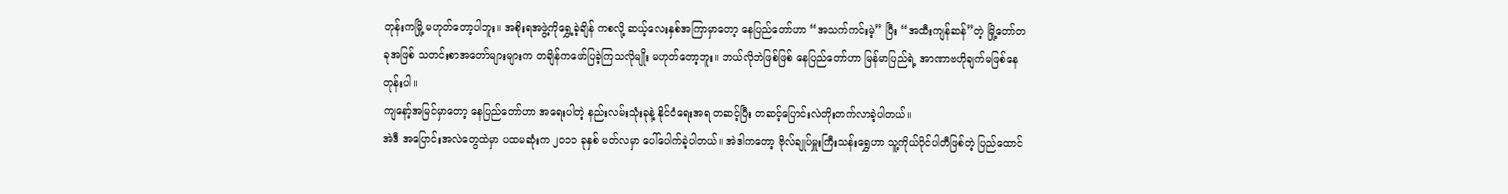တုန်းကမြို့ မဟုတ်တော့ပါဘူး။ အစိုးရအဖွဲ့ကိုရွှေ့ခဲ့ချိန် ကစလို့ ဆယ့်လေးနှစ်အကြာမှာတော့ နေပြည်တော်ဟာ “အသက်ကင်းမဲ့” ပြီး “အထီးကျန်ဆန်”တဲ့ မြို့တော်တခုအဖြစ် သတင်းစာအတော်များများက တချိန်ကဖော်ပြခဲ့ကြသလိုမျိုး မဟုတ်တော့ဘူး။ ဘယ်လိုဘဲဖြစ်ဖြစ် နေပြည်တော်ဟာ မြန်မာပြည်ရဲ့ အာဏာဗဟိုချက်မဖြစ်နေတုန်းပါ။
ကျနော့်အမြင်မှာတော့ နေပြည်တော်ဟာ အရေးပါတဲ့ နည်းလမ်းသုံးခုနဲ့ နိုင်ငံရေးအရ တဆင့်ပြီး တဆင့်ပြောင်းလဲတိုးတက်လာခဲ့ပါတယ်။
အဲဒီ အပြောင်းအလဲတွေထဲမှာ ပထမဆုံးက ၂၀၁၁ ခုနှစ် မတ်လမှာ ပေါ်ပေါက်ခဲ့ပါတယ်။ အဲဒါကတော့ ဗိုလ်ချုပ်မှူးကြီးသန်းရွှေဟာ သူ့ကိုယ်ပိုင်ပါတီဖြစ်တဲ့ ပြည်ထောင်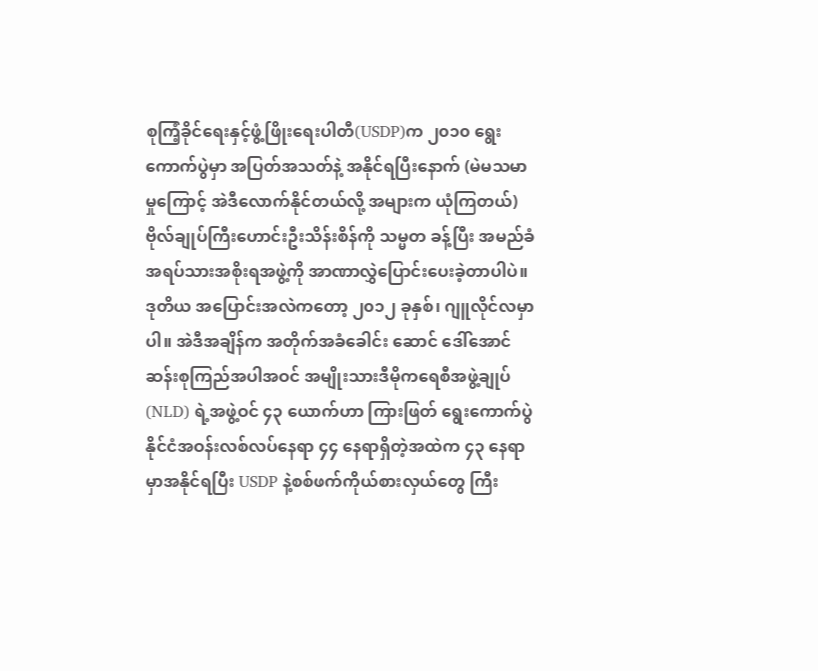စုကြံ့ခိုင်ရေးနှင့်ဖွံ့ဖြိုးရေးပါတီ(USDP)က ၂၀၁၀ ရွေးကောက်ပွဲမှာ အပြတ်အသတ်နဲ့ အနိုင်ရပြီးနောက် (မဲမသမာမှုကြောင့် အဲဒီလောက်နိုင်တယ်လို့ အများက ယုံကြတယ်) ဗိုလ်ချုပ်ကြီးဟောင်းဦးသိန်းစိန်ကို သမ္မတ ခန့်ပြီး အမည်ခံ အရပ်သားအစိုးရအဖွဲ့ကို အာဏာလွှဲပြောင်းပေးခဲ့တာပါပဲ။
ဒုတိယ အပြောင်းအလဲကတော့ ၂၀၁၂ ခုနှစ်၊ ဂျူလိုင်လမှာပါ။ အဲဒီအချိန်က အတိုက်အခံခေါင်း ဆောင် ဒေါ်အောင်ဆန်းစုကြည်အပါအဝင် အမျိုးသားဒီမိုကရေစီအဖွဲ့ချုပ် (NLD) ရဲ့အဖွဲ့ဝင် ၄၃ ယောက်ဟာ ကြားဖြတ် ရွေးကောက်ပွဲ နိုင်ငံအဝန်းလစ်လပ်နေရာ ၄၄ နေရာရှိတဲ့အထဲက ၄၃ နေရာမှာအနိုင်ရပြီး USDP နဲ့စစ်ဖက်ကိုယ်စားလှယ်တွေ ကြီး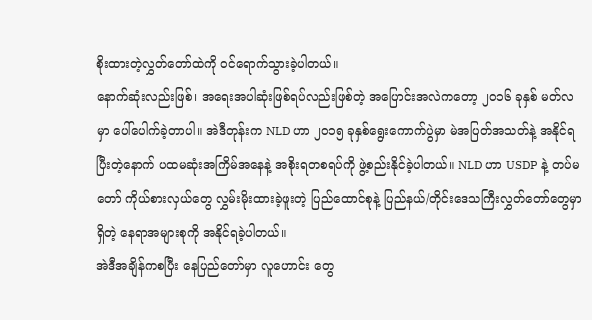စိုးထားတဲ့လွှတ်တော်ထဲကို ဝင်ရောက်သွားခဲ့ပါတယ်။
နောက်ဆုံးလည်းဖြစ်၊ အရေးအပါဆုံးဖြစ်ရပ်လည်းဖြစ်တဲ့ အပြောင်းအလဲကတော့ ၂၀၁၆ ခုနှစ် မတ်လမှာ ပေါ်ပေါက်ခဲ့တာပါ။ အဲဒီတုန်းက NLD ဟာ ၂၀၁၅ ခုနှစ်ရွေးကောက်ပွဲမှာ မဲအပြတ်အသတ်နဲ့ အနိုင်ရပြီးတဲ့နောက် ပထမဆုံးအကြိမ်အနေနဲ့ အစိုးရတစရပ်ကို ဖွဲ့စည်းနိုင်ခဲ့ပါတယ်။ NLD ဟာ USDP နဲ့ တပ်မတော် ကိုယ်စားလှယ်တွေ လွှမ်းမိုးထားခဲ့ဖူးတဲ့ ပြည်ထောင်စုနဲ့ ပြည်နယ်/တိုင်းဒေသကြီးလွှတ်တော်တွေမှာရှိတဲ့ နေရာအများစုကို အနိုင်ရခဲ့ပါတယ်။
အဲဒီအချိန်ကစပြီး နေပြည်တော်မှာ လူဟောင်း တွေ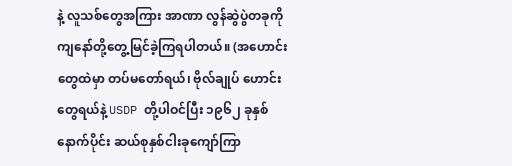နဲ့ လူသစ်တွေအကြား အာဏာ လွန်ဆွဲပွဲတခုကို ကျနော်တို့တွေ့မြင်ခဲ့ကြရပါတယ်။ (အဟောင်းတွေထဲမှာ တပ်မတော်ရယ်၊ ဗိုလ်ချုပ် ဟောင်းတွေရယ်နဲ့ USDP တို့ပါဝင်ပြီး ၁၉၆၂ ခုနှစ်နောက်ပိုင်း ဆယ်စုနှစ်ငါးခုကျော်ကြာ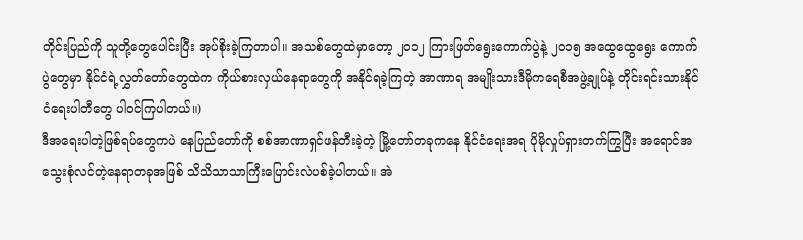တိုင်းပြည်ကို သူတို့တွေပေါင်းပြီး အုပ်စိုးခဲ့ကြတာပါ။ အသစ်တွေထဲမှာတော့ ၂၀၁၂ ကြားဖြတ်ရွေးကောက်ပွဲနဲ့ ၂၀၁၅ အထွေထွေရွေး ကောက်ပွဲတွေမှာ နိုင်ငံရဲ့လွှတ်တော်တွေထဲက ကိုယ်စားလှယ်နေရာတွေကို အနိုင်ရခဲ့ကြတဲ့ အာဏာရ အမျိုးသားဒီမိုကရေစီအဖွဲ့ချုပ်နဲ့ တိုင်းရင်းသားနိုင်ငံရေးပါတီတွေ ပါဝင်ကြပါတယ်။)
ဒီအရေးပါတဲ့ဖြစ်ရပ်တွေကပဲ နေပြည်တော်ကို စစ်အာဏာရှင်ဖန်တီးခဲ့တဲ့ မြို့တော်တခုကနေ နိုင်ငံရေးအရ ပိုမိုလှုပ်ရှားတက်ကြွပြီး အရောင်အသွေးစုံလင်တဲ့နေရာတခုအဖြစ် သိသိသာသာကြီးပြောင်းလဲပစ်ခဲ့ပါတယ်။ အဲ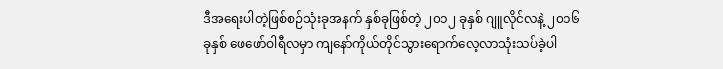ဒီအရေးပါတဲ့ဖြစ်စဉ်သုံးခုအနက် နှစ်ခုဖြစ်တဲ့ ၂၀၁၂ ခုနှစ် ဂျူလိုင်လနဲ့ ၂၀၁၆ ခုနှစ် ဖေဖော်ဝါရီလမှာ ကျနော်ကိုယ်တိုင်သွားရောက်လေ့လာသုံးသပ်ခဲ့ပါ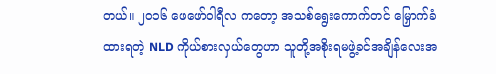တယ်။ ၂၀၁၆ ဖေဖော်ဝါရီလ ကတော့ အသစ်ရွေးကောက်တင် မြှောက်ခံထားရတဲ့ NLD ကိုယ်စားလှယ်တွေဟာ သူတို့အစိုးရမဖွဲ့ခင်အချိန်လေးအ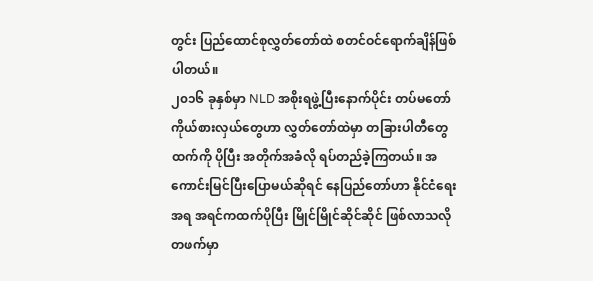တွင်း ပြည်ထောင်စုလွှတ်တော်ထဲ စတင်ဝင်ရောက်ချိန်ဖြစ်ပါတယ်။
၂၀၁၆ ခုနှစ်မှာ NLD အစိုးရဖွဲ့ပြီးနောက်ပိုင်း တပ်မတော်ကိုယ်စားလှယ်တွေဟာ လွှတ်တော်ထဲမှာ တခြားပါတီတွေထက်ကို ပိုပြီး အတိုက်အခံလို ရပ်တည်ခဲ့ကြတယ်။ အကောင်းမြင်ပြီးပြောမယ်ဆိုရင် နေပြည်တော်ဟာ နိုင်ငံရေးအရ အရင်ကထက်ပိုပြီး မြိုင်မြိုင်ဆိုင်ဆိုင် ဖြစ်လာသလို တဖက်မှာ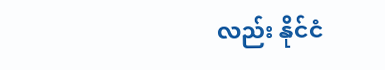လည်း နိုင်ငံ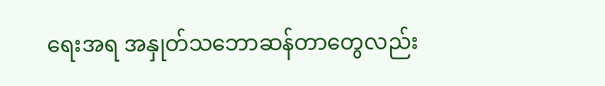ရေးအရ အနှုတ်သဘောဆန်တာတွေလည်း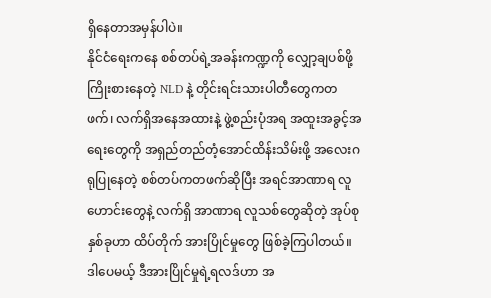ရှိနေတာအမှန်ပါပဲ။
နိုင်ငံရေးကနေ စစ်တပ်ရဲ့အခန်းကဏ္ဍကို လျှော့ချပစ်ဖို့ကြိုးစားနေတဲ့ NLD နဲ့ တိုင်းရင်းသားပါတီတွေကတဖက်၊ လက်ရှိအနေအထားနဲ့ ဖွဲ့စည်းပုံအရ အထူးအခွင့်အရေးတွေကို အရှည်တည်တံ့အောင်ထိန်းသိမ်းဖို့ အလေးဂရုပြုနေတဲ့ စစ်တပ်ကတဖက်ဆိုပြီး အရင်အာဏာရ လူဟောင်းတွေနဲ့ လက်ရှိ အာဏာရ လူသစ်တွေဆိုတဲ့ အုပ်စုနှစ်ခုဟာ ထိပ်တိုက် အားပြိုင်မှုတွေ ဖြစ်ခဲ့ကြပါတယ်။
ဒါပေမယ့် ဒီအားပြိုင်မှုရဲ့ရလဒ်ဟာ အ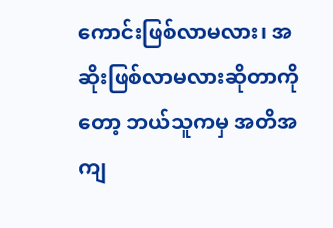ကောင်းဖြစ်လာမလား၊ အဆိုးဖြစ်လာမလားဆိုတာကိုတော့ ဘယ်သူကမှ အတိအကျ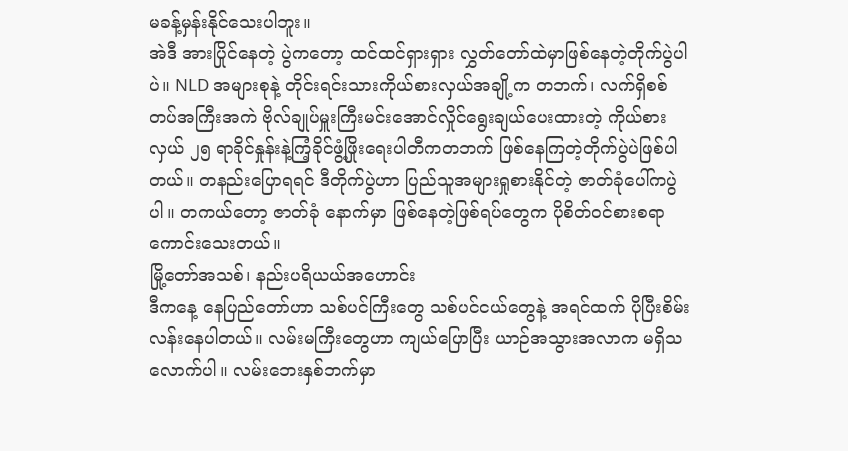မခန့်မှန်းနိုင်သေးပါဘူး။
အဲဒီ အားပြိုင်နေတဲ့ ပွဲကတော့ ထင်ထင်ရှားရှား လွှတ်တော်ထဲမှာဖြစ်နေတဲ့တိုက်ပွဲပါပဲ။ NLD အများစုနဲ့ တိုင်းရင်းသားကိုယ်စားလှယ်အချို့က တဘက်၊ လက်ရှိစစ်တပ်အကြီးအကဲ ဗိုလ်ချုပ်မှူးကြီးမင်းအောင်လှိုင်ရွေးချယ်ပေးထားတဲ့ ကိုယ်စားလှယ် ၂၅ ရာခိုင်နှုန်းနဲ့ကြံ့ခိုင်ဖွံ့ဖြိုးရေးပါတီကတဘက် ဖြစ်နေကြတဲ့တိုက်ပွဲပဲဖြစ်ပါတယ်။ တနည်းပြောရရင် ဒီတိုက်ပွဲဟာ ပြည်သူအများရှုစားနိုင်တဲ့ ဇာတ်ခုံပေါ်ကပွဲပါ။ တကယ်တော့ ဇာတ်ခုံ နောက်မှာ ဖြစ်နေတဲ့ဖြစ်ရပ်တွေက ပိုစိတ်ဝင်စားစရာကောင်းသေးတယ်။
မြို့တော်အသစ်၊ နည်းပရိယယ်အဟောင်း
ဒီကနေ့ နေပြည်တော်ဟာ သစ်ပင်ကြီးတွေ သစ်ပင်ငယ်တွေနဲ့ အရင်ထက် ပိုပြီးစိမ်းလန်းနေပါတယ်။ လမ်းမကြီးတွေဟာ ကျယ်ပြောပြီး ယာဉ်အသွားအလာက မရှိသလောက်ပါ။ လမ်းဘေးနှစ်ဘက်မှာ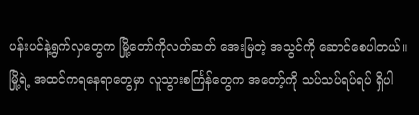ပန်းပင်နဲ့ရွက်လှတွေက မြို့တော်ကိုလတ်ဆတ် အေးမြတဲ့ အသွင်ကို ဆောင်စေပါတယ်။ မြို့ရဲ့ အထင်ကရနေရာတွေမှာ လူသွားစင်္ကြန်တွေက အတော့်ကို သပ်သပ်ရပ်ရပ် ရှိပါ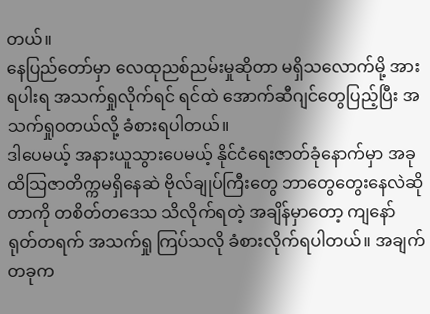တယ်။
နေပြည်တော်မှာ လေထုညစ်ညမ်းမှုဆိုတာ မရှိသလောက်မို့ အားရပါးရ အသက်ရှုလိုက်ရင် ရင်ထဲ အောက်ဆီဂျင်တွေပြည့်ပြီး အသက်ရှုဝတယ်လို့ ခံစားရပါတယ်။
ဒါပေမယ့် အနားယူသွားပေမယ့် နိုင်ငံရေးဇာတ်ခုံနောက်မှာ အခုထိသြဇာတိက္ကမရှိနေဆဲ ဗိုလ်ချုပ်ကြီးတွေ ဘာတွေတွေးနေလဲဆိုတာကို တစိတ်တဒေသ သိလိုက်ရတဲ့ အချိန်မှာတော့ ကျနော် ရုတ်တရက် အသက်ရှု ကြပ်သလို ခံစားလိုက်ရပါတယ်။ အချက်တခုက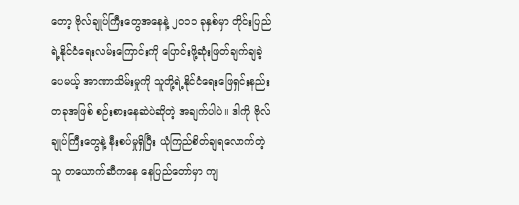တော့ ဗိုလ်ချုပ်ကြီးတွေအနေနဲ့ ၂၀၁၁ ခုနှစ်မှာ တိုင်းပြည်ရဲ့နိုင်ငံရေးလမ်းကြောင်းကို ပြောင်းဖို့ဆုံးဖြတ်ချက်ချခဲ့ပေမယ့် အာဏာသိမ်းမှုကို သူတို့ရဲ့နိုင်ငံရေးဖြေရှင်းနည်းတခုအဖြစ် စဉ်းစားနေဆဲပဲဆိုတဲ့ အချက်ပါပဲ။ ဒါကို ဗိုလ်ချုပ်ကြီးတွေနဲ့ နီးစပ်မှုရှိပြီး ယုံကြည်စိတ်ချရလောက်တဲ့ သူ တယောက်ဆီကနေ နေပြည်တော်မှာ ကျ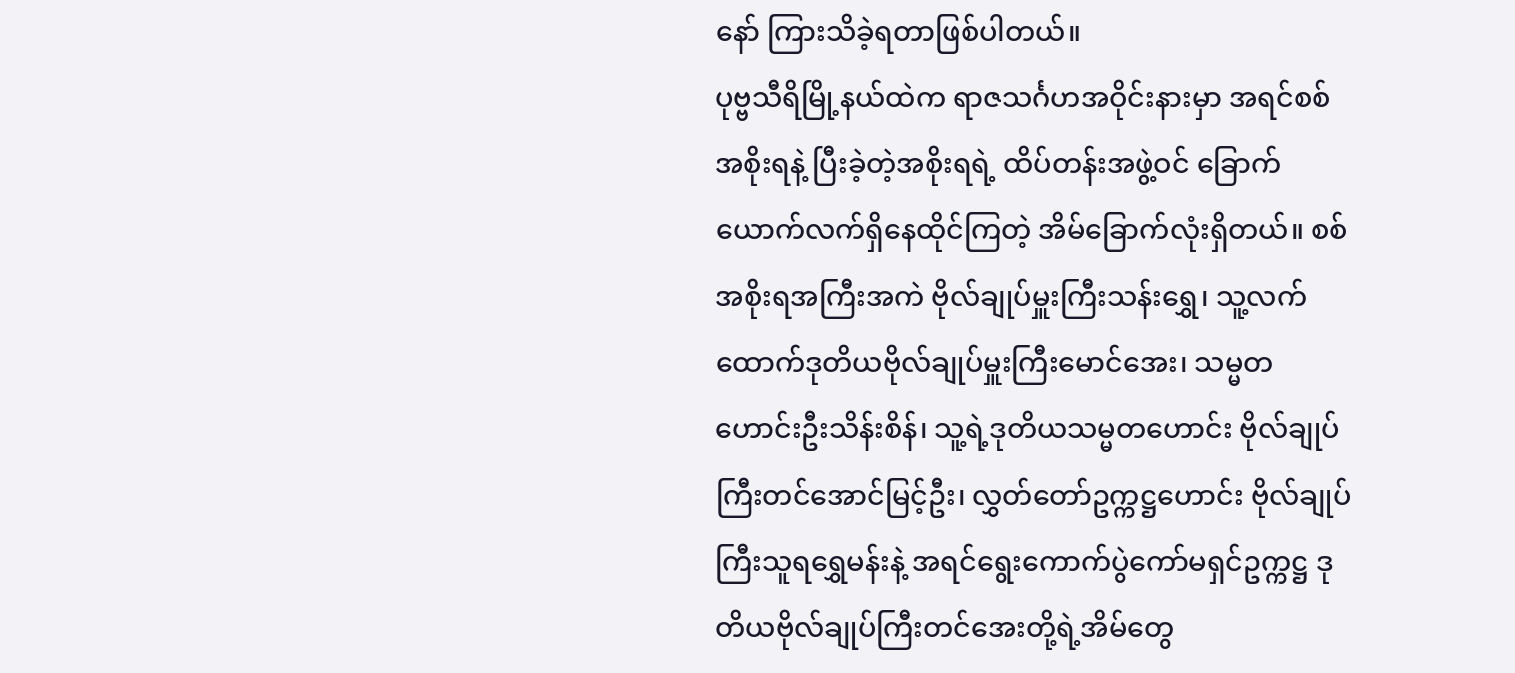နော် ကြားသိခဲ့ရတာဖြစ်ပါတယ်။
ပုဗ္ဗသီရိမြို့နယ်ထဲက ရာဇသင်္ဂဟအဝိုင်းနားမှာ အရင်စစ်အစိုးရနဲ့ ပြီးခဲ့တဲ့အစိုးရရဲ့ ထိပ်တန်းအဖွဲ့ဝင် ခြောက်ယောက်လက်ရှိနေထိုင်ကြတဲ့ အိမ်ခြောက်လုံးရှိတယ်။ စစ်အစိုးရအကြီးအကဲ ဗိုလ်ချုပ်မှူးကြီးသန်းရွှေ၊ သူ့လက်ထောက်ဒုတိယဗိုလ်ချုပ်မှူးကြီးမောင်အေး၊ သမ္မတဟောင်းဦးသိန်းစိန်၊ သူ့ရဲ့ဒုတိယသမ္မတဟောင်း ဗိုလ်ချုပ်ကြီးတင်အောင်မြင့်ဦး၊ လွှတ်တော်ဥက္ကဋ္ဌဟောင်း ဗိုလ်ချုပ်ကြီးသူရရွှေမန်းနဲ့ အရင်ရွေးကောက်ပွဲကော်မရှင်ဥက္ကဋ္ဌ ဒုတိယဗိုလ်ချုပ်ကြီးတင်အေးတို့ရဲ့အိမ်တွေ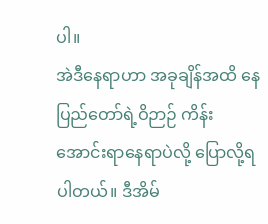ပါ။
အဲဒီနေရာဟာ အခုချိန်အထိ နေပြည်တော်ရဲ့ဝိဉာဉ် ကိန်းအောင်းရာနေရာပဲလို့ ပြောလို့ရပါတယ်။ ဒီအိမ်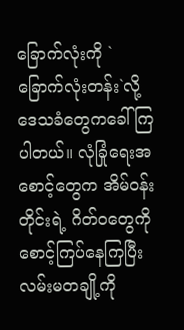ခြောက်လုံးကို `ခြောက်လုံးတန်း`လို့ ဒေသခံတွေကခေါ်ကြပါတယ်။ လုံခြုံရေးအစောင့်တွေက အိမ်ဝန်းတိုင်းရဲ့ ဂိတ်၀တွေကို စောင့်ကြပ်နေကြပြီး လမ်းမတချို့ကို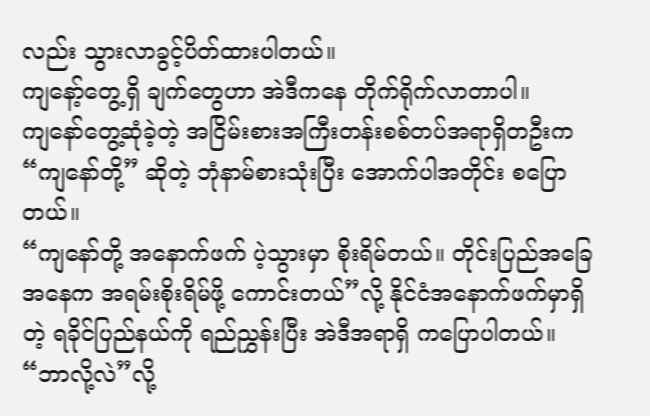လည်း သွားလာခွင့်ပိတ်ထားပါတယ်။
ကျနော့်တွေ့ရှိ ချက်တွေဟာ အဲဒီကနေ တိုက်ရိုက်လာတာပါ။
ကျနော်တွေ့ဆုံခဲ့တဲ့ အငြိမ်းစားအကြီးတန်းစစ်တပ်အရာရှိတဦးက “ကျနော်တို့” ဆိုတဲ့ ဘုံနာမ်စားသုံးပြီး အောက်ပါအတိုင်း စပြောတယ်။
“ကျနော်တို့ အနောက်ဖက် ပဲ့သွားမှာ စိုးရိမ်တယ်။ တိုင်းပြည်အခြေအနေက အရမ်းစိုးရိမ်ဖို့ ကောင်းတယ်”လို့ နိုင်ငံအနောက်ဖက်မှာရှိတဲ့ ရခိုင်ပြည်နယ်ကို ရည်ညွှန်းပြီး အဲဒီအရာရှိ ကပြောပါတယ်။
“ဘာလို့လဲ”လို့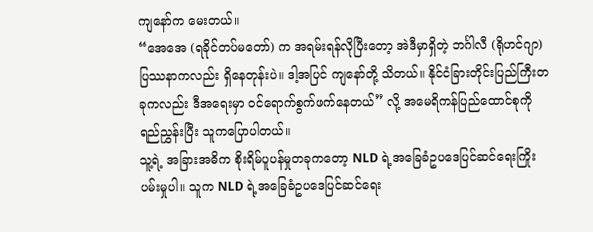ကျနော်က မေးတယ်။
“အေအေ (ရခိုင်တပ်မတော်) က အရမ်းရန်လိုပြီးတော့ အဲဒီမှာရှိတဲ့ ဘင်္ဂါလီ (ရိုဟင်ဂျာ) ပြဿနာကလည်း ရှိနေတုန်းပဲ။ ဒါ့အပြင် ကျနော်တို့ သိတယ်။ နိုင်ငံခြားတိုင်းပြည်ကြီးတခုကလည်း ဒီအရေးမှာ ဝင်ရောက်စွက်ဖက်နေတယ်” လို့ အမေရိကန်ပြည်ထောင်စုကို ရည်ညွှန်းပြီး သူကပြောပါတယ်။
သူ့ရဲ့ အခြားအဓိက စိုးရိမ်ပူပန်မှုတခုကတော့ NLD ရဲ့အခြေခံဥပဒေပြင်ဆင်ရေးကြိုးပမ်းမှုပါ။ သူက NLD ရဲ့အခြေခံဥပဒေပြင်ဆင်ရေး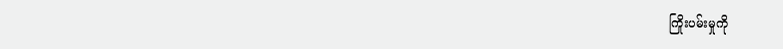ကြိုးပမ်းမှုကို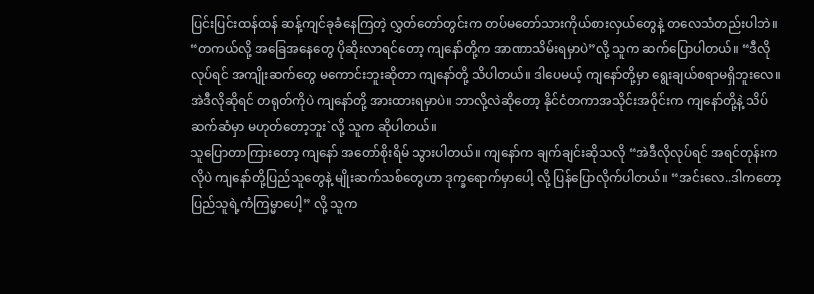ပြင်းပြင်းထန်ထန် ဆန့်ကျင်ခုခံနေကြတဲ့ လွှတ်တော်တွင်းက တပ်မတော်သားကိုယ်စားလှယ်တွေနဲ့ တလေသံတည်းပါဘဲ။ “တကယ်လို့ အခြေအနေတွေ ပိုဆိုးလာရင်တော့ ကျနော်တို့က အာဏာသိမ်းရမှာပဲ”လို့ သူက ဆက်ပြောပါတယ်။ “ဒီလိုလုပ်ရင် အကျိုးဆက်တွေ မကောင်းဘူးဆိုတာ ကျနော်တို့ သိပါတယ်။ ဒါပေမယ့် ကျနော်တို့မှာ ရွေးချယ်စရာမရှိဘူးလေ။ အဲဒီလိုဆိုရင် တရုတ်ကိုပဲ ကျနော်တို့ အားထားရမှာပဲ။ ဘာလို့လဲဆိုတော့ နိုင်ငံတကာအသိုင်းအဝိုင်းက ကျနော်တို့နဲ့ သိပ်ဆက်ဆံမှာ မဟုတ်တော့ဘူး`လို့ သူက ဆိုပါတယ်။
သူပြောတာကြားတော့ ကျနော် အတော်စိုးရိမ် သွားပါတယ်။ ကျနော်က ချက်ချင်းဆိုသလို “အဲဒီလိုလုပ်ရင် အရင်တုန်းကလိုပဲ ကျနော်တို့ပြည်သူတွေနဲ့ မျိုးဆက်သစ်တွေဟာ ဒုက္ခရောက်မှာပေါ့ လို့ ပြန်ပြောလိုက်ပါတယ်။ “အင်းလေ..ဒါကတော့ ပြည်သူရဲ့ကံကြမ္မာပေါ့” လို့ သူက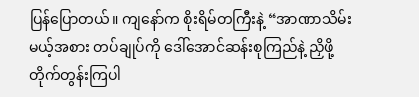ပြန်ပြောတယ်။ ကျနော်က စိုးရိမ်တကြီးနဲ့ “အာဏာသိမ်းမယ့်အစား တပ်ချုပ်ကို ဒေါ်အောင်ဆန်းစုကြည်နဲ့ ညှိဖို့ တိုက်တွန်းကြပါ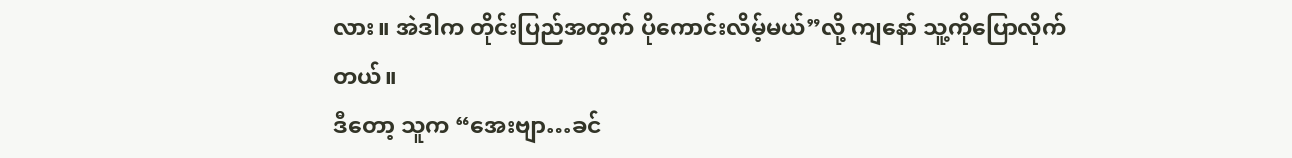လား။ အဲဒါက တိုင်းပြည်အတွက် ပိုကောင်းလိမ့်မယ်”လို့ ကျနော် သူ့ကိုပြောလိုက်တယ်။
ဒီတော့ သူက “အေးဗျာ…ခင်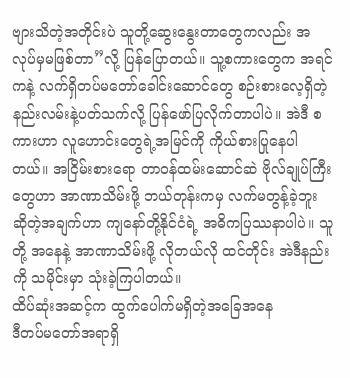ဗျားသိတဲ့အတိုင်းပဲ သူတို့ဆွေးနွေးတာတွေကလည်း အလုပ်မှမဖြစ်တာ”လို့ ပြန်ပြောတယ်။ သူ့စကားတွေက အရင်ကနဲ့ လက်ရှိတပ်မတော်ခေါင်းဆောင်တွေ စဉ်းစားလေ့ရှိတဲ့ နည်းလမ်းနဲ့ပတ်သက်လို့ ပြန်ဖော်ပြလိုက်တာပါပဲ။ အဲဒီ စကားဟာ လူဟောင်းတွေရဲ့အမြင်ကို ကိုယ်စားပြုနေပါတယ်။ အငြိမ်းစားရော တာဝန်ထမ်းဆောင်ဆဲ ဗိုလ်ချုပ်ကြီးတွေဟာ အာဏာသိမ်းဖို့ ဘယ်တုန်းကမှ လက်မတွန့်ခဲ့ဘူး ဆိုတဲ့အချက်ဟာ ကျနော်တို့နိုင်ငံရဲ့ အဓိကပြဿနာပါပဲ။ သူတို့ အနေနဲ့ အာဏာသိမ်းဖို့ လိုတယ်လို ထင်တိုင်း အဲဒီနည်း ကို သမိုင်းမှာ သုံးခဲ့ကြပါတယ်။
ထိပ်ဆုံးအဆင့်က ထွက်ပေါက်မရှိတဲ့အခြေအနေ
ဒီတပ်မတော်အရာရှိ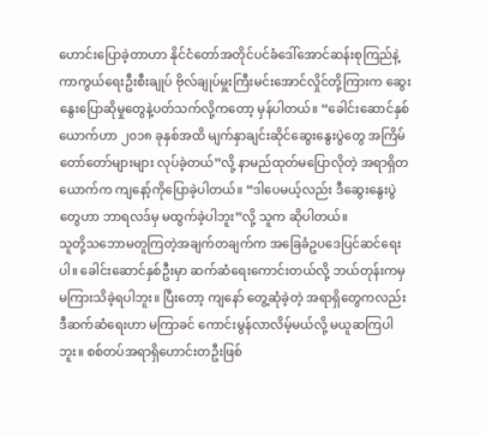ဟောင်းပြောခဲ့တာဟာ နိုင်ငံတော်အတိုင်ပင်ခံဒေါ်အောင်ဆန်းစုကြည်နဲ့ ကာကွယ်ရေးဦးစီးချုပ် ဗိုလ်ချုပ်မှူးကြီးမင်းအောင်လှိုင်တို့ကြားက ဆွေးနွေးပြောဆိုမှုတွေနဲ့ပတ်သက်လို့ကတော့ မှန်ပါတယ်။ “ခေါင်းဆောင်နှစ်ယောက်ဟာ ၂၀၁၈ ခုနှစ်အထိ မျက်နှာချင်းဆိုင်ဆွေးနွေးပွဲတွေ အကြိမ်တော်တော်များများ လုပ်ခဲ့တယ်”လို့ နာမည်ထုတ်မပြောလိုတဲ့ အရာရှိတယောက်က ကျနော့်ကိုပြောခဲ့ပါတယ်။ “ဒါပေမယ့်လည်း ဒီဆွေးနွေးပွဲတွေဟာ ဘာရလဒ်မှ မထွက်ခဲ့ပါဘူး”လို့ သူက ဆိုပါတယ်။
သူတို့သဘောမတူကြတဲ့အချက်တချက်က အခြေခံဥပဒေပြင်ဆင်ရေးပါ။ ခေါင်းဆောင်နှစ်ဦးမှာ ဆက်ဆံရေးကောင်းတယ်လို့ ဘယ်တုန်းကမှ မကြားသိခဲ့ရပါဘူး။ ပြီးတော့ ကျနော် တွေ့ဆုံခဲ့တဲ့ အရာရှိတွေကလည်း ဒီဆက်ဆံရေးဟာ မကြာခင် ကောင်းမွန်လာလိမ့်မယ်လို့ မယူဆကြပါဘူး။ စစ်တပ်အရာရှိဟောင်းတဦးဖြစ်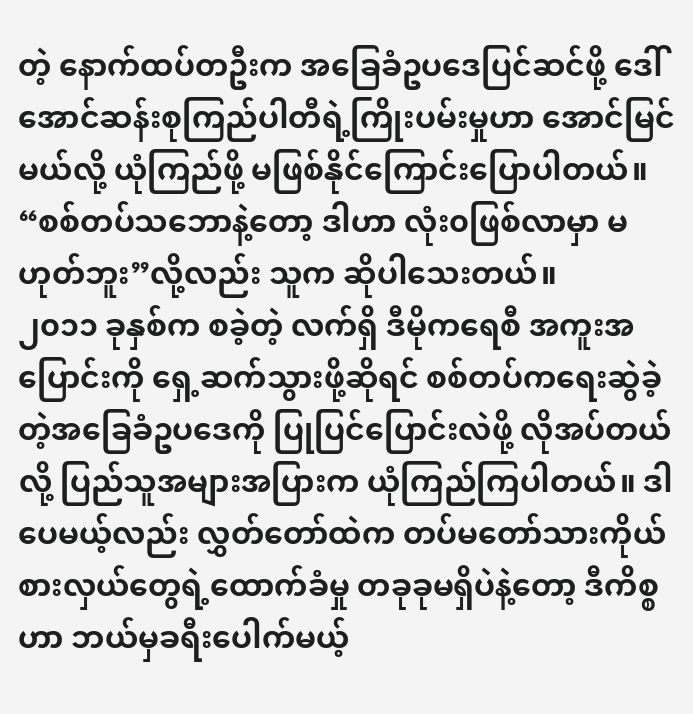တဲ့ နောက်ထပ်တဦးက အခြေခံဥပဒေပြင်ဆင်ဖို့ ဒေါ်အောင်ဆန်းစုကြည်ပါတီရဲ့ကြိုးပမ်းမှုဟာ အောင်မြင်မယ်လို့ ယုံကြည်ဖို့ မဖြစ်နိုင်ကြောင်းပြောပါတယ်။ “စစ်တပ်သဘောနဲ့တော့ ဒါဟာ လုံး၀ဖြစ်လာမှာ မဟုတ်ဘူး”လို့လည်း သူက ဆိုပါသေးတယ်။
၂၀၁၁ ခုနှစ်က စခဲ့တဲ့ လက်ရှိ ဒီမိုကရေစီ အကူးအပြောင်းကို ရှေ့ဆက်သွားဖို့ဆိုရင် စစ်တပ်ကရေးဆွဲခဲ့တဲ့အခြေခံဥပဒေကို ပြုပြင်ပြောင်းလဲဖို့ လိုအပ်တယ်လို့ ပြည်သူအများအပြားက ယုံကြည်ကြပါတယ်။ ဒါပေမယ့်လည်း လွှတ်တော်ထဲက တပ်မတော်သားကိုယ်စားလှယ်တွေရဲ့ထောက်ခံမှု တခုခုမရှိပဲနဲ့တော့ ဒီကိစ္စဟာ ဘယ်မှခရီးပေါက်မယ့်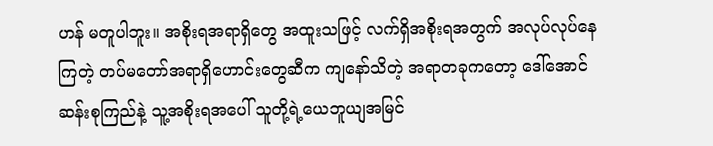ဟန် မတူပါဘူး။ အစိုးရအရာရှိတွေ အထူးသဖြင့် လက်ရှိအစိုးရအတွက် အလုပ်လုပ်နေကြတဲ့ တပ်မတော်အရာရှိဟောင်းတွေဆီက ကျနော်သိတဲ့ အရာတခုကတော့ ဒေါ်အောင်ဆန်းစုကြည်နဲ့ သူ့အစိုးရအပေါ် သူတို့ရဲ့ယေဘူယျအမြင်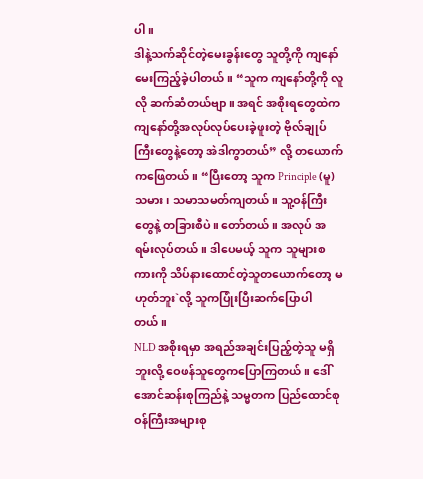ပါ။
ဒါနဲ့သက်ဆိုင်တဲ့မေးခွန်းတွေ သူတို့ကို ကျနော် မေးကြည့်ခဲ့ပါတယ်။ “သူက ကျနော်တို့ကို လူလို ဆက်ဆံတယ်ဗျာ။ အရင် အစိုးရတွေထဲက ကျနော်တို့အလုပ်လုပ်ပေးခဲ့ဖူးတဲ့ ဗိုလ်ချုပ်ကြီးတွေနဲ့တော့ အဲဒါကွာတယ်” လို့ တယောက်ကဖြေတယ်။ “ပြီးတော့ သူက Principle (မူ) သမား၊ သမာသမတ်ကျတယ်။ သူ့ဝန်ကြီးတွေနဲ့ တခြားစီပဲ။ တော်တယ်။ အလုပ် အရမ်းလုပ်တယ်။ ဒါပေမယ့် သူက သူများစကားကို သိပ်နားထောင်တဲ့သူတယောက်တော့ မဟုတ်ဘူး`လို့ သူကပြုံးပြီးဆက်ပြောပါတယ်။
NLD အစိုးရမှာ အရည်အချင်းပြည့်တဲ့သူ မရှိဘူးလို့ ဝေဖန်သူတွေကပြောကြတယ်။ ဒေါ်အောင်ဆန်းစုကြည်နဲ့ သမ္မတက ပြည်ထောင်စုဝန်ကြီးအများစု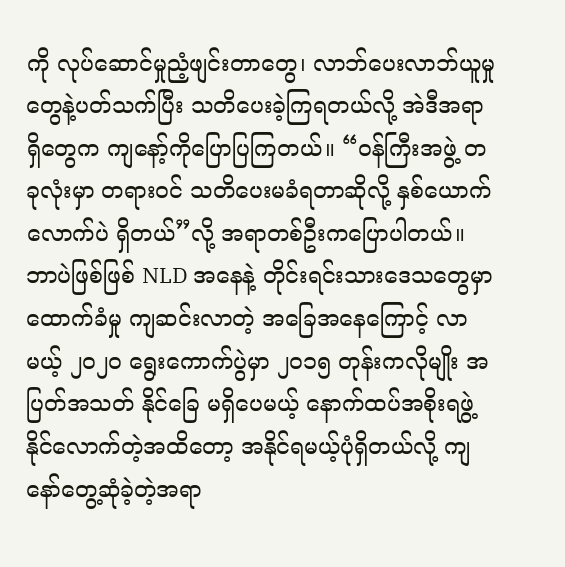ကို လုပ်ဆောင်မှုညံ့ဖျင်းတာတွေ၊ လာဘ်ပေးလာဘ်ယူမှုတွေနဲ့ပတ်သက်ပြီး သတိပေးခဲ့ကြရတယ်လို့ အဲဒီအရာရှိတွေက ကျနော့်ကိုပြောပြကြတယ်။ “ဝန်ကြီးအဖွဲ့ တခုလုံးမှာ တရားဝင် သတိပေးမခံရတာဆိုလို့ နှစ်ယောက်လောက်ပဲ ရှိတယ်”လို့ အရာတစ်ဦးကပြောပါတယ်။
ဘာပဲဖြစ်ဖြစ် NLD အနေနဲ့ တိုင်းရင်းသားဒေသတွေမှာ ထောက်ခံမှု ကျဆင်းလာတဲ့ အခြေအနေကြောင့် လာမယ့် ၂၀၂၀ ရွေးကောက်ပွဲမှာ ၂၀၁၅ တုန်းကလိုမျိုး အပြတ်အသတ် နိုင်ခြေ မရှိပေမယ့် နောက်ထပ်အစိုးရဖွဲ့နိုင်လောက်တဲ့အထိတော့ အနိုင်ရမယ့်ပုံရှိတယ်လို့ ကျနော်တွေ့ဆုံခဲ့တဲ့အရာ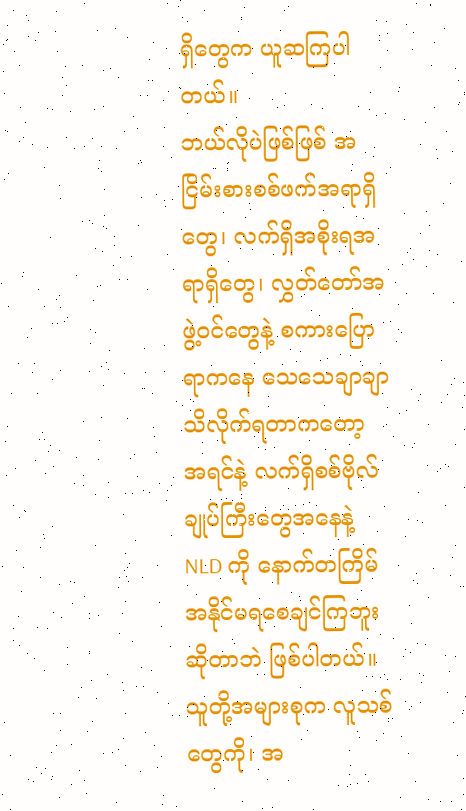ရှိတွေက ယူဆကြပါတယ်။
ဘယ်လိုပဲဖြစ်ဖြစ် အငြိမ်းစားစစ်ဖက်အရာရှိတွေ၊ လက်ရှိအစိုးရအရာရှိတွေ၊ လွှတ်တော်အဖွဲ့ဝင်တွေနဲ့ စကားပြောရာကနေ သေသေချာချာ သိလိုက်ရတာကတော့ အရင်နဲ့ လက်ရှိစစ်ဗိုလ်ချုပ်ကြီးတွေအနေနဲ့ NLD ကို နောက်တကြိမ် အနိုင်မရစေချင်ကြဘူးဆိုတာဘဲ ဖြစ်ပါတယ်။ သူတို့အများစုက လူသစ်တွေကို၊ အ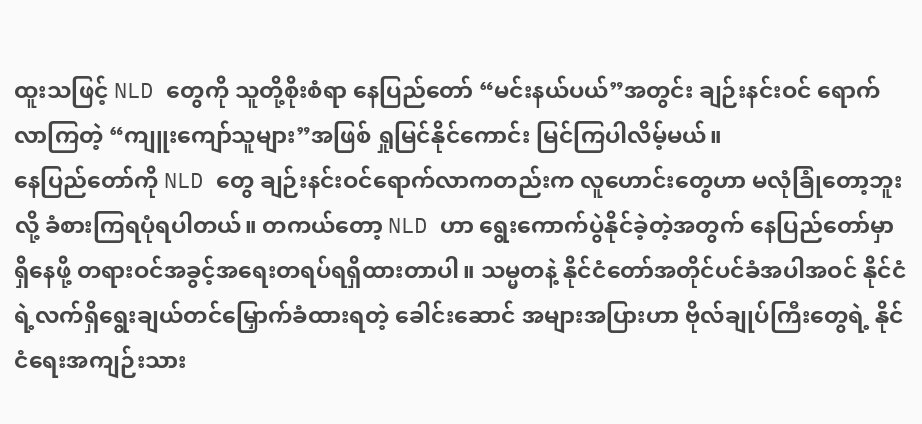ထူးသဖြင့် NLD တွေကို သူတို့စိုးစံရာ နေပြည်တော် “မင်းနယ်ပယ်”အတွင်း ချဉ်းနင်းဝင် ရောက်လာကြတဲ့ “ကျူးကျော်သူများ”အဖြစ် ရှုမြင်နိုင်ကောင်း မြင်ကြပါလိမ့်မယ်။
နေပြည်တော်ကို NLD တွေ ချဉ်းနင်းဝင်ရောက်လာကတည်းက လူဟောင်းတွေဟာ မလုံခြုံတော့ဘူးလို့ ခံစားကြရပုံရပါတယ်။ တကယ်တော့ NLD ဟာ ရွေးကောက်ပွဲနိုင်ခဲ့တဲ့အတွက် နေပြည်တော်မှာရှိနေဖို့ တရားဝင်အခွင့်အရေးတရပ်ရရှိထားတာပါ။ သမ္မတနဲ့ နိုင်ငံတော်အတိုင်ပင်ခံအပါအဝင် နိုင်ငံရဲ့လက်ရှိရွေးချယ်တင်မြှောက်ခံထားရတဲ့ ခေါင်းဆောင် အများအပြားဟာ ဗိုလ်ချုပ်ကြီးတွေရဲ့ နိုင်ငံရေးအကျဉ်းသား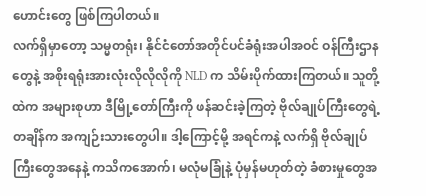ဟောင်းတွေ ဖြစ်ကြပါတယ်။
လက်ရှိမှာတော့ သမ္မတရုံး၊ နိုင်ငံတော်အတိုင်ပင်ခံရုံးအပါအဝင် ဝန်ကြီးဌာနတွေနဲ့ အစိုးရရုံးအားလုံးလိုလိုလိုကို NLD က သိမ်းပိုက်ထားကြတယ်။ သူတို့ထဲက အများစုဟာ ဒီမြို့တော်ကြီးကို ဖန်ဆင်းခဲ့ကြတဲ့ ဗိုလ်ချုပ်ကြီးတွေရဲ့ တချိန်က အကျဉ်းသားတွေပါ။ ဒါ့ကြောင့်မို့ အရင်ကနဲ့ လက်ရှိ ဗိုလ်ချုပ်ကြီးတွေအနေနဲ့ ကသိကအောက်၊ မလုံမခြုံနဲ့ ပုံမှန်မဟုတ်တဲ့ ခံစားမှုတွေအ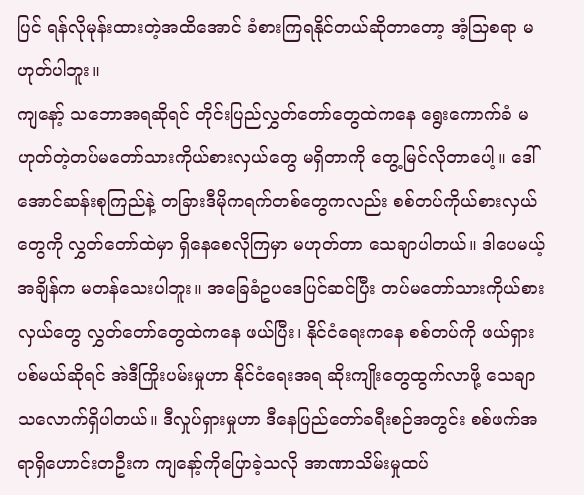ပြင် ရန်လိုမုန်းထားတဲ့အထိအောင် ခံစားကြရနိုင်တယ်ဆိုတာတော့ အံ့သြစရာ မဟုတ်ပါဘူး။
ကျနော့် သဘောအရဆိုရင် တိုင်းပြည်လွှတ်တော်တွေထဲကနေ ရွေးကောက်ခံ မဟုတ်တဲ့တပ်မတော်သားကိုယ်စားလှယ်တွေ မရှိတာကို တွေ့မြင်လိုတာပေါ့။ ဒေါ်အောင်ဆန်းစုကြည်နဲ့ တခြားဒီမိုကရက်တစ်တွေကလည်း စစ်တပ်ကိုယ်စားလှယ်တွေကို လွှတ်တော်ထဲမှာ ရှိနေစေလိုကြမှာ မဟုတ်တာ သေချာပါတယ်။ ဒါပေမယ့် အချိန်က မတန်သေးပါဘူး။ အခြေခံဥပဒေပြင်ဆင်ပြီး တပ်မတော်သားကိုယ်စားလှယ်တွေ လွှတ်တော်တွေထဲကနေ ဖယ်ပြီး၊ နိုင်ငံရေးကနေ စစ်တပ်ကို ဖယ်ရှားပစ်မယ်ဆိုရင် အဲဒီကြိုးပမ်းမှုဟာ နိုင်ငံရေးအရ ဆိုးကျိုးတွေထွက်လာဖို့ သေချာသလောက်ရှိပါတယ်။ ဒီလှုပ်ရှားမှုဟာ ဒီနေပြည်တော်ခရီးစဉ်အတွင်း စစ်ဖက်အရာရှိဟောင်းတဦးက ကျနော့်ကိုပြောခဲ့သလို အာဏာသိမ်းမှုထပ်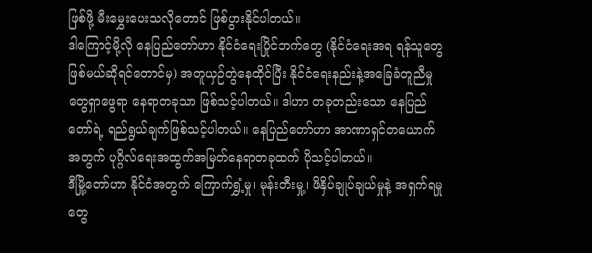ဖြစ်ဖို့ မီးမွှေးပေးသလိုတောင် ဖြစ်ပွားနိုင်ပါတယ်။
ဒါကြောင့်မို့လို နေပြည်တော်ဟာ နိုင်ငံရေးပြိုင်ဘက်တွေ (နိုင်ငံရေးအရ ရန်သူတွေဖြစ်မယ်ဆိုရင်တောင်မှ) အတူယှဉ်တွဲနေထိုင်ပြီး နိုင်ငံရေးနည်းနဲ့အခြေခံတူညီမှုတွေရှာဖွေရာ နေရာတခုသာ ဖြစ်သင့်ပါတယ်။ ဒါဟာ တခုတည်းသော နေပြည်တော်ရဲ့ ရည်ရွယ်ချက်ဖြစ်သင့်ပါတယ်။ နေပြည်တော်ဟာ အာဏာရှင်တယောက်အတွက် ပုဂ္ဂိလ်ရေးအထွက်အမြတ်နေရာတခုထက် ပိုသင့်ပါတယ်။
ဒီမြို့တော်ဟာ နိုင်ငံအတွက် ကြောက်ရွှံ့မှု၊ မုန်းတီးမှု့၊ ဖိနှိပ်ချုပ်ချယ်မှုနဲ့ အရှက်ရမှုတွေ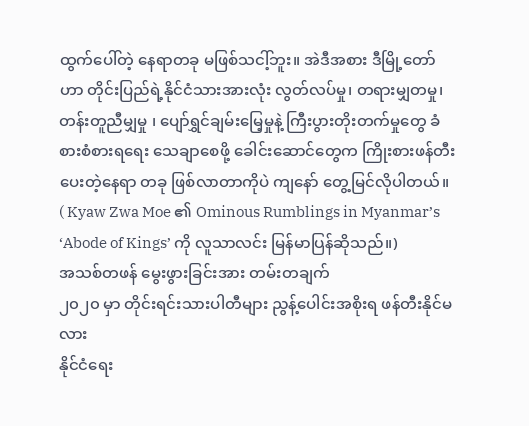ထွက်ပေါ်တဲ့ နေရာတခု မဖြစ်သငါ့်ဘူး။ အဲဒီအစား ဒီမြို့တော်ဟာ တိုင်းပြည်ရဲ့နိုင်ငံသားအားလုံး လွတ်လပ်မှု၊ တရားမျှတမှု၊ တန်းတူညီမျှမှု ၊ ပျော်ရွှင်ချမ်းမြေ့မှုနဲ့ ကြီးပွားတိုးတက်မှုတွေ ခံစားစံစားရရေး သေချာစေဖို့ ခေါင်းဆောင်တွေက ကြိုးစားဖန်တီးပေးတဲ့နေရာ တခု ဖြစ်လာတာကိုပဲ ကျနော် တွေ့မြင်လိုပါတယ်။
( Kyaw Zwa Moe ၏ Ominous Rumblings in Myanmar’s ‘Abode of Kings’ ကို လူသာလင်း မြန်မာပြန်ဆိုသည်။)
အသစ်တဖန် မွေးဖွားခြင်းအား တမ်းတချက်
၂၀၂၀ မှာ တိုင်းရင်းသားပါတီများ ညွန့်ပေါင်းအစိုးရ ဖန်တီးနိုင်မလား
နိုင်ငံရေး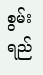စွမ်းရည်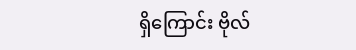ရှိကြောင်း ဗိုလ်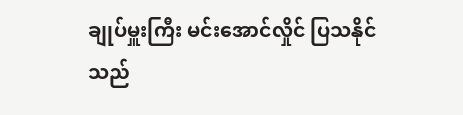ချုပ်မှူးကြီး မင်းအောင်လှိုင် ပြသနိုင်သည်